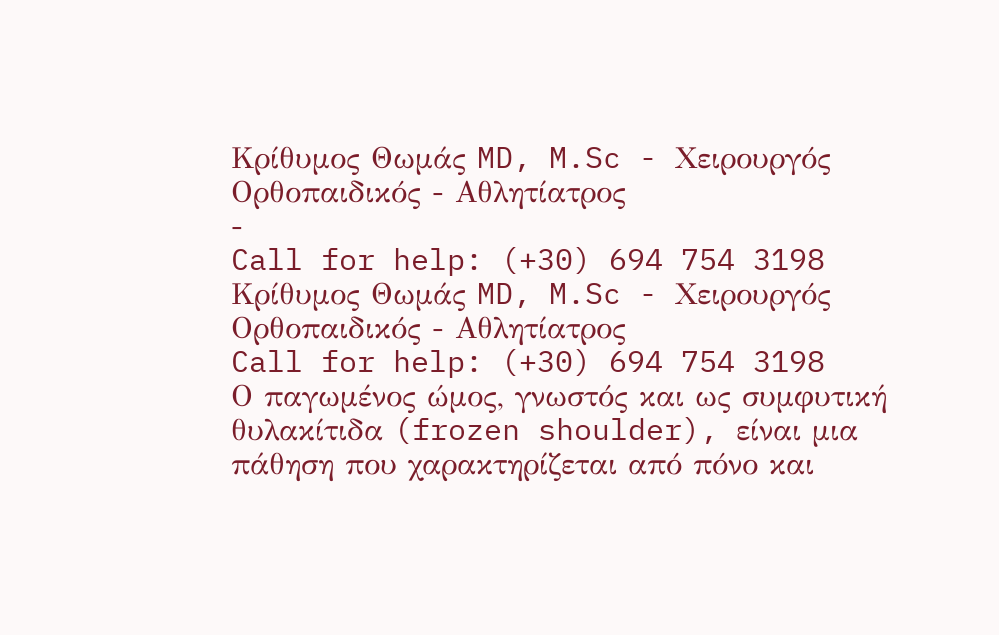Κρίθυμος Θωμάς MD, M.Sc - Χειρουργός Ορθοπαιδικός - Αθλητίατρος
-
Call for help: (+30) 694 754 3198
Κρίθυμος Θωμάς MD, M.Sc - Χειρουργός Ορθοπαιδικός - Αθλητίατρος
Call for help: (+30) 694 754 3198
Ο παγωμένος ώμος, γνωστός και ως συμφυτική θυλακίτιδα (frozen shoulder), είναι μια πάθηση που χαρακτηρίζεται από πόνο και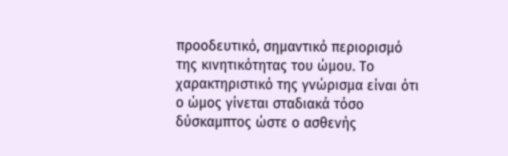προοδευτικό, σημαντικό περιορισμό της κινητικότητας του ώμου. Το χαρακτηριστικό της γνώρισμα είναι ότι ο ώμος γίνεται σταδιακά τόσο δύσκαμπτος ώστε ο ασθενής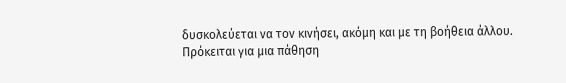δυσκολεύεται να τον κινήσει, ακόμη και με τη βοήθεια άλλου.
Πρόκειται για μια πάθηση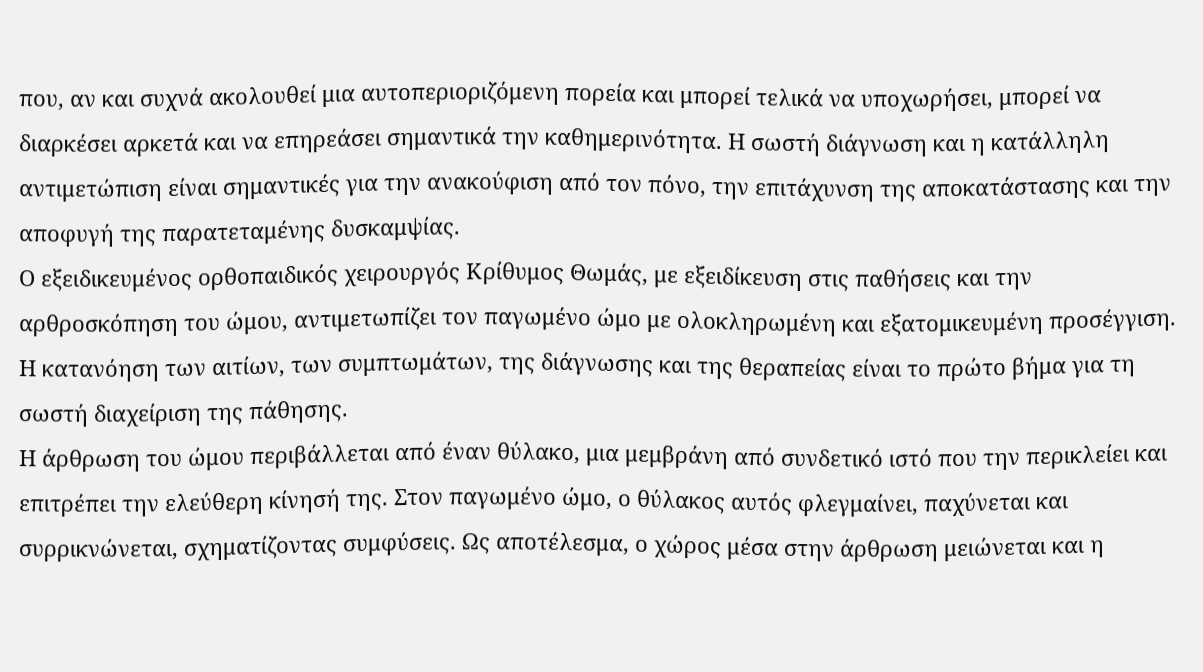που, αν και συχνά ακολουθεί μια αυτοπεριοριζόμενη πορεία και μπορεί τελικά να υποχωρήσει, μπορεί να διαρκέσει αρκετά και να επηρεάσει σημαντικά την καθημερινότητα. Η σωστή διάγνωση και η κατάλληλη αντιμετώπιση είναι σημαντικές για την ανακούφιση από τον πόνο, την επιτάχυνση της αποκατάστασης και την αποφυγή της παρατεταμένης δυσκαμψίας.
Ο εξειδικευμένος ορθοπαιδικός χειρουργός Κρίθυμος Θωμάς, με εξειδίκευση στις παθήσεις και την αρθροσκόπηση του ώμου, αντιμετωπίζει τον παγωμένο ώμο με ολοκληρωμένη και εξατομικευμένη προσέγγιση. Η κατανόηση των αιτίων, των συμπτωμάτων, της διάγνωσης και της θεραπείας είναι το πρώτο βήμα για τη σωστή διαχείριση της πάθησης.
Η άρθρωση του ώμου περιβάλλεται από έναν θύλακο, μια μεμβράνη από συνδετικό ιστό που την περικλείει και επιτρέπει την ελεύθερη κίνησή της. Στον παγωμένο ώμο, ο θύλακος αυτός φλεγμαίνει, παχύνεται και συρρικνώνεται, σχηματίζοντας συμφύσεις. Ως αποτέλεσμα, ο χώρος μέσα στην άρθρωση μειώνεται και η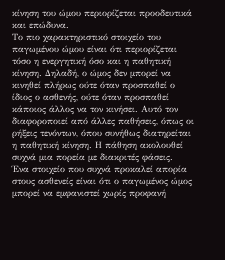κίνηση του ώμου περιορίζεται προοδευτικά και επώδυνα.
Το πιο χαρακτηριστικό στοιχείο του παγωμένου ώμου είναι ότι περιορίζεται τόσο η ενεργητική όσο και η παθητική κίνηση. Δηλαδή, ο ώμος δεν μπορεί να κινηθεί πλήρως ούτε όταν προσπαθεί ο ίδιος ο ασθενής, ούτε όταν προσπαθεί κάποιος άλλος να τον κινήσει. Αυτό τον διαφοροποιεί από άλλες παθήσεις, όπως οι ρήξεις τενόντων, όπου συνήθως διατηρείται η παθητική κίνηση. Η πάθηση ακολουθεί συχνά μια πορεία με διακριτές φάσεις.
Ένα στοιχείο που συχνά προκαλεί απορία στους ασθενείς είναι ότι ο παγωμένος ώμος μπορεί να εμφανιστεί χωρίς προφανή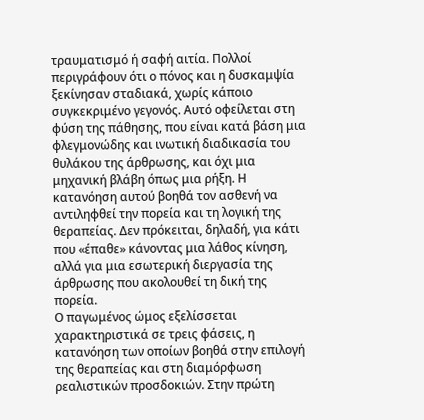τραυματισμό ή σαφή αιτία. Πολλοί περιγράφουν ότι ο πόνος και η δυσκαμψία ξεκίνησαν σταδιακά, χωρίς κάποιο συγκεκριμένο γεγονός. Αυτό οφείλεται στη φύση της πάθησης, που είναι κατά βάση μια φλεγμονώδης και ινωτική διαδικασία του θυλάκου της άρθρωσης, και όχι μια μηχανική βλάβη όπως μια ρήξη. Η κατανόηση αυτού βοηθά τον ασθενή να αντιληφθεί την πορεία και τη λογική της θεραπείας. Δεν πρόκειται, δηλαδή, για κάτι που «έπαθε» κάνοντας μια λάθος κίνηση, αλλά για μια εσωτερική διεργασία της άρθρωσης που ακολουθεί τη δική της πορεία.
Ο παγωμένος ώμος εξελίσσεται χαρακτηριστικά σε τρεις φάσεις, η κατανόηση των οποίων βοηθά στην επιλογή της θεραπείας και στη διαμόρφωση ρεαλιστικών προσδοκιών. Στην πρώτη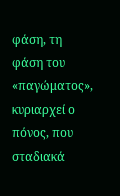φάση, τη φάση του «παγώματος», κυριαρχεί ο πόνος, που σταδιακά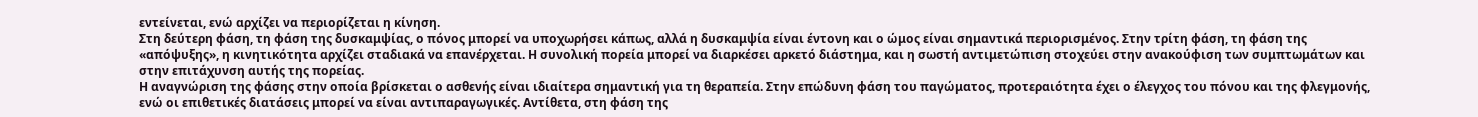εντείνεται, ενώ αρχίζει να περιορίζεται η κίνηση.
Στη δεύτερη φάση, τη φάση της δυσκαμψίας, ο πόνος μπορεί να υποχωρήσει κάπως, αλλά η δυσκαμψία είναι έντονη και ο ώμος είναι σημαντικά περιορισμένος. Στην τρίτη φάση, τη φάση της «απόψυξης», η κινητικότητα αρχίζει σταδιακά να επανέρχεται. Η συνολική πορεία μπορεί να διαρκέσει αρκετό διάστημα, και η σωστή αντιμετώπιση στοχεύει στην ανακούφιση των συμπτωμάτων και στην επιτάχυνση αυτής της πορείας.
Η αναγνώριση της φάσης στην οποία βρίσκεται ο ασθενής είναι ιδιαίτερα σημαντική για τη θεραπεία. Στην επώδυνη φάση του παγώματος, προτεραιότητα έχει ο έλεγχος του πόνου και της φλεγμονής, ενώ οι επιθετικές διατάσεις μπορεί να είναι αντιπαραγωγικές. Αντίθετα, στη φάση της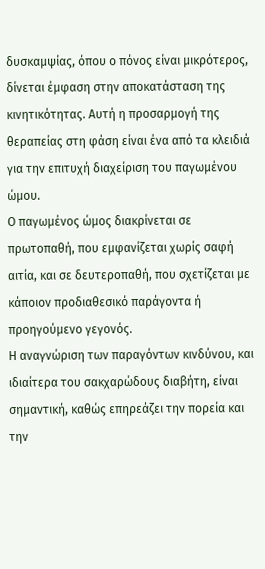δυσκαμψίας, όπου ο πόνος είναι μικρότερος, δίνεται έμφαση στην αποκατάσταση της κινητικότητας. Αυτή η προσαρμογή της θεραπείας στη φάση είναι ένα από τα κλειδιά για την επιτυχή διαχείριση του παγωμένου ώμου.
Ο παγωμένος ώμος διακρίνεται σε πρωτοπαθή, που εμφανίζεται χωρίς σαφή αιτία, και σε δευτεροπαθή, που σχετίζεται με κάποιον προδιαθεσικό παράγοντα ή προηγούμενο γεγονός.
Η αναγνώριση των παραγόντων κινδύνου, και ιδιαίτερα του σακχαρώδους διαβήτη, είναι σημαντική, καθώς επηρεάζει την πορεία και την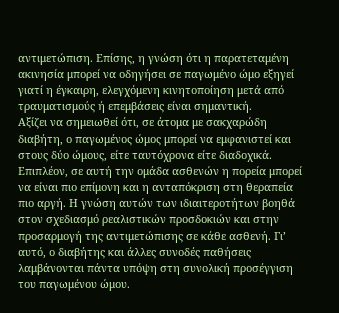αντιμετώπιση. Επίσης, η γνώση ότι η παρατεταμένη ακινησία μπορεί να οδηγήσει σε παγωμένο ώμο εξηγεί γιατί η έγκαιρη, ελεγχόμενη κινητοποίηση μετά από τραυματισμούς ή επεμβάσεις είναι σημαντική.
Αξίζει να σημειωθεί ότι, σε άτομα με σακχαρώδη διαβήτη, ο παγωμένος ώμος μπορεί να εμφανιστεί και στους δύο ώμους, είτε ταυτόχρονα είτε διαδοχικά. Επιπλέον, σε αυτή την ομάδα ασθενών η πορεία μπορεί να είναι πιο επίμονη και η ανταπόκριση στη θεραπεία πιο αργή. Η γνώση αυτών των ιδιαιτεροτήτων βοηθά στον σχεδιασμό ρεαλιστικών προσδοκιών και στην προσαρμογή της αντιμετώπισης σε κάθε ασθενή. Γι’ αυτό, ο διαβήτης και άλλες συνοδές παθήσεις λαμβάνονται πάντα υπόψη στη συνολική προσέγγιση του παγωμένου ώμου.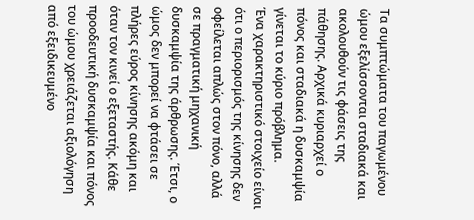Τα συμπτώματα του παγωμένου ώμου εξελίσσονται σταδιακά και ακολουθούν τις φάσεις της πάθησης. Αρχικά κυριαρχεί ο πόνος και σταδιακά η δυσκαμψία γίνεται το κύριο πρόβλημα.
Ένα χαρακτηριστικό στοιχείο είναι ότι ο περιορισμός της κίνησης δεν οφείλεται απλώς στον πόνο, αλλά σε πραγματική μηχανική δυσκαμψία της άρθρωσης. Έτσι, ο ώμος δεν μπορεί να φτάσει σε πλήρες εύρος κίνησης ακόμη και όταν τον κινεί ο εξεταστής. Κάθε προοδευτική δυσκαμψία και πόνος του ώμου χρειάζεται αξιολόγηση από εξειδικευμένο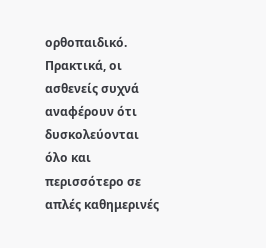ορθοπαιδικό.
Πρακτικά, οι ασθενείς συχνά αναφέρουν ότι δυσκολεύονται όλο και περισσότερο σε απλές καθημερινές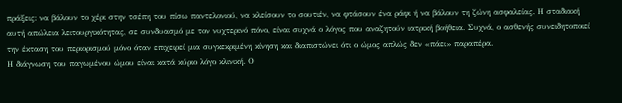πράξεις: να βάλουν το χέρι στην τσέπη του πίσω παντελονιού, να κλείσουν το σουτιέν, να φτάσουν ένα ράφι ή να βάλουν τη ζώνη ασφαλείας. Η σταδιακή αυτή απώλεια λειτουργικότητας, σε συνδυασμό με τον νυχτερινό πόνο, είναι συχνά ο λόγος που αναζητούν ιατρική βοήθεια. Συχνά, ο ασθενής συνειδητοποιεί την έκταση του περιορισμού μόνο όταν επιχειρεί μια συγκεκριμένη κίνηση και διαπιστώνει ότι ο ώμος απλώς δεν «πάει» παραπέρα.
Η διάγνωση του παγωμένου ώμου είναι κατά κύριο λόγο κλινική. Ο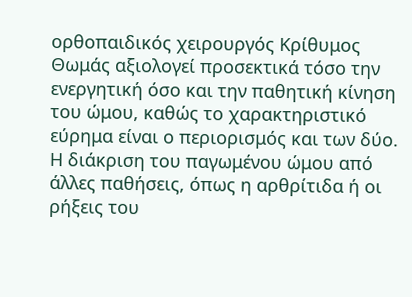ορθοπαιδικός χειρουργός Κρίθυμος Θωμάς αξιολογεί προσεκτικά τόσο την ενεργητική όσο και την παθητική κίνηση του ώμου, καθώς το χαρακτηριστικό εύρημα είναι ο περιορισμός και των δύο.
Η διάκριση του παγωμένου ώμου από άλλες παθήσεις, όπως η αρθρίτιδα ή οι ρήξεις του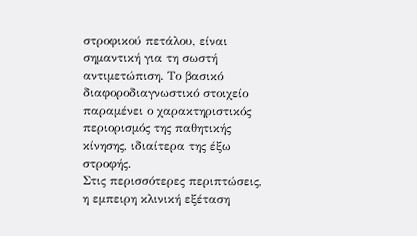στροφικού πετάλου, είναι σημαντική για τη σωστή αντιμετώπιση. Το βασικό διαφοροδιαγνωστικό στοιχείο παραμένει ο χαρακτηριστικός περιορισμός της παθητικής κίνησης, ιδιαίτερα της έξω στροφής.
Στις περισσότερες περιπτώσεις, η εμπειρη κλινική εξέταση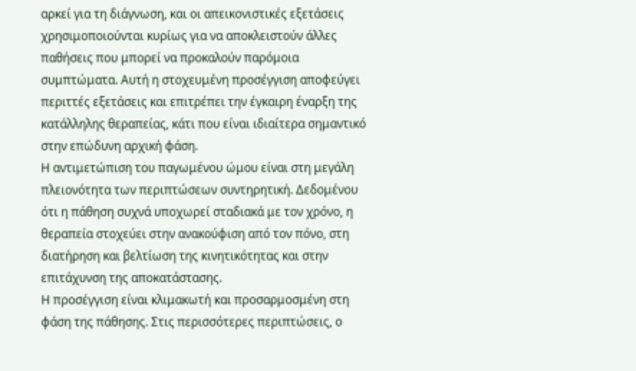αρκεί για τη διάγνωση, και οι απεικονιστικές εξετάσεις χρησιμοποιούνται κυρίως για να αποκλειστούν άλλες παθήσεις που μπορεί να προκαλούν παρόμοια συμπτώματα. Αυτή η στοχευμένη προσέγγιση αποφεύγει περιττές εξετάσεις και επιτρέπει την έγκαιρη έναρξη της κατάλληλης θεραπείας, κάτι που είναι ιδιαίτερα σημαντικό στην επώδυνη αρχική φάση.
Η αντιμετώπιση του παγωμένου ώμου είναι στη μεγάλη πλειονότητα των περιπτώσεων συντηρητική. Δεδομένου ότι η πάθηση συχνά υποχωρεί σταδιακά με τον χρόνο, η θεραπεία στοχεύει στην ανακούφιση από τον πόνο, στη διατήρηση και βελτίωση της κινητικότητας και στην επιτάχυνση της αποκατάστασης.
Η προσέγγιση είναι κλιμακωτή και προσαρμοσμένη στη φάση της πάθησης. Στις περισσότερες περιπτώσεις, ο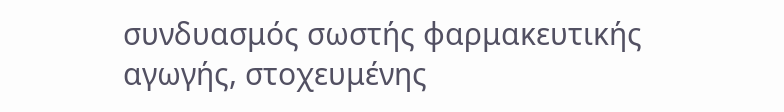συνδυασμός σωστής φαρμακευτικής αγωγής, στοχευμένης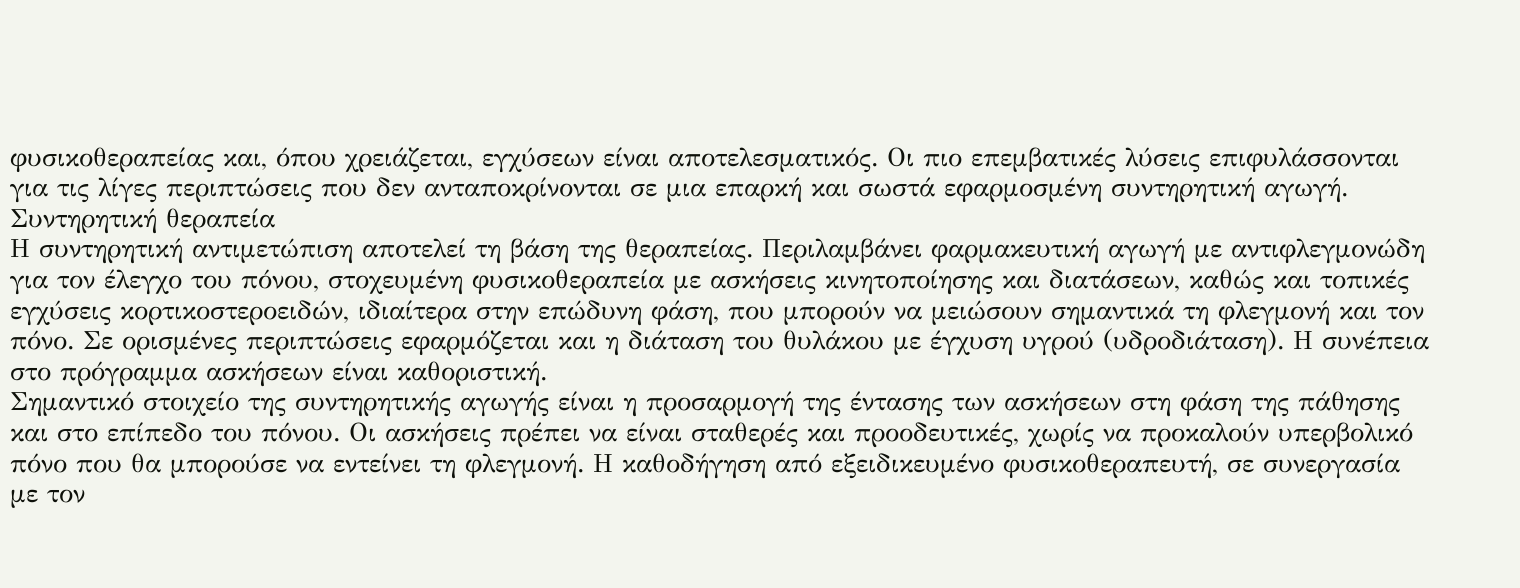φυσικοθεραπείας και, όπου χρειάζεται, εγχύσεων είναι αποτελεσματικός. Οι πιο επεμβατικές λύσεις επιφυλάσσονται για τις λίγες περιπτώσεις που δεν ανταποκρίνονται σε μια επαρκή και σωστά εφαρμοσμένη συντηρητική αγωγή.
Συντηρητική θεραπεία
Η συντηρητική αντιμετώπιση αποτελεί τη βάση της θεραπείας. Περιλαμβάνει φαρμακευτική αγωγή με αντιφλεγμονώδη για τον έλεγχο του πόνου, στοχευμένη φυσικοθεραπεία με ασκήσεις κινητοποίησης και διατάσεων, καθώς και τοπικές εγχύσεις κορτικοστεροειδών, ιδιαίτερα στην επώδυνη φάση, που μπορούν να μειώσουν σημαντικά τη φλεγμονή και τον πόνο. Σε ορισμένες περιπτώσεις εφαρμόζεται και η διάταση του θυλάκου με έγχυση υγρού (υδροδιάταση). Η συνέπεια στο πρόγραμμα ασκήσεων είναι καθοριστική.
Σημαντικό στοιχείο της συντηρητικής αγωγής είναι η προσαρμογή της έντασης των ασκήσεων στη φάση της πάθησης και στο επίπεδο του πόνου. Οι ασκήσεις πρέπει να είναι σταθερές και προοδευτικές, χωρίς να προκαλούν υπερβολικό πόνο που θα μπορούσε να εντείνει τη φλεγμονή. Η καθοδήγηση από εξειδικευμένο φυσικοθεραπευτή, σε συνεργασία με τον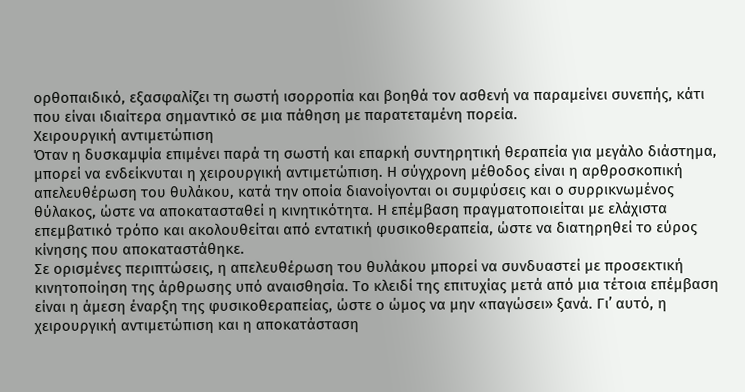ορθοπαιδικό, εξασφαλίζει τη σωστή ισορροπία και βοηθά τον ασθενή να παραμείνει συνεπής, κάτι που είναι ιδιαίτερα σημαντικό σε μια πάθηση με παρατεταμένη πορεία.
Χειρουργική αντιμετώπιση
Όταν η δυσκαμψία επιμένει παρά τη σωστή και επαρκή συντηρητική θεραπεία για μεγάλο διάστημα, μπορεί να ενδείκνυται η χειρουργική αντιμετώπιση. Η σύγχρονη μέθοδος είναι η αρθροσκοπική απελευθέρωση του θυλάκου, κατά την οποία διανοίγονται οι συμφύσεις και ο συρρικνωμένος θύλακος, ώστε να αποκατασταθεί η κινητικότητα. Η επέμβαση πραγματοποιείται με ελάχιστα επεμβατικό τρόπο και ακολουθείται από εντατική φυσικοθεραπεία, ώστε να διατηρηθεί το εύρος κίνησης που αποκαταστάθηκε.
Σε ορισμένες περιπτώσεις, η απελευθέρωση του θυλάκου μπορεί να συνδυαστεί με προσεκτική κινητοποίηση της άρθρωσης υπό αναισθησία. Το κλειδί της επιτυχίας μετά από μια τέτοια επέμβαση είναι η άμεση έναρξη της φυσικοθεραπείας, ώστε ο ώμος να μην «παγώσει» ξανά. Γι’ αυτό, η χειρουργική αντιμετώπιση και η αποκατάσταση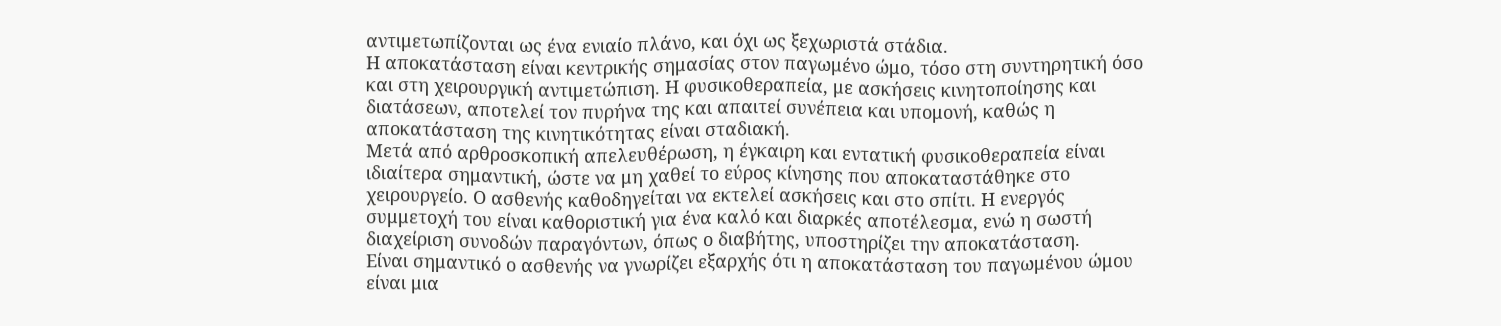αντιμετωπίζονται ως ένα ενιαίο πλάνο, και όχι ως ξεχωριστά στάδια.
Η αποκατάσταση είναι κεντρικής σημασίας στον παγωμένο ώμο, τόσο στη συντηρητική όσο και στη χειρουργική αντιμετώπιση. Η φυσικοθεραπεία, με ασκήσεις κινητοποίησης και διατάσεων, αποτελεί τον πυρήνα της και απαιτεί συνέπεια και υπομονή, καθώς η αποκατάσταση της κινητικότητας είναι σταδιακή.
Μετά από αρθροσκοπική απελευθέρωση, η έγκαιρη και εντατική φυσικοθεραπεία είναι ιδιαίτερα σημαντική, ώστε να μη χαθεί το εύρος κίνησης που αποκαταστάθηκε στο χειρουργείο. Ο ασθενής καθοδηγείται να εκτελεί ασκήσεις και στο σπίτι. Η ενεργός συμμετοχή του είναι καθοριστική για ένα καλό και διαρκές αποτέλεσμα, ενώ η σωστή διαχείριση συνοδών παραγόντων, όπως ο διαβήτης, υποστηρίζει την αποκατάσταση.
Είναι σημαντικό ο ασθενής να γνωρίζει εξαρχής ότι η αποκατάσταση του παγωμένου ώμου είναι μια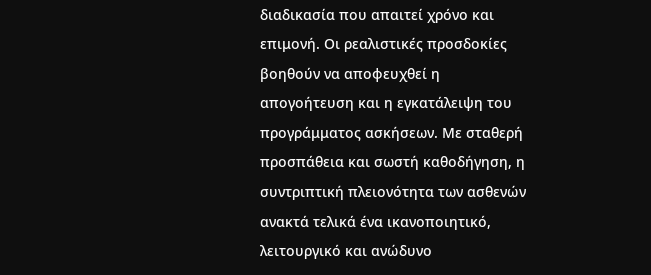διαδικασία που απαιτεί χρόνο και επιμονή. Οι ρεαλιστικές προσδοκίες βοηθούν να αποφευχθεί η απογοήτευση και η εγκατάλειψη του προγράμματος ασκήσεων. Με σταθερή προσπάθεια και σωστή καθοδήγηση, η συντριπτική πλειονότητα των ασθενών ανακτά τελικά ένα ικανοποιητικό, λειτουργικό και ανώδυνο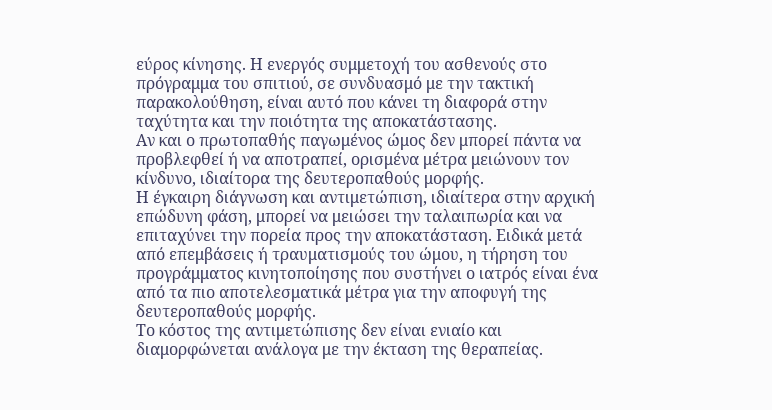εύρος κίνησης. Η ενεργός συμμετοχή του ασθενούς στο πρόγραμμα του σπιτιού, σε συνδυασμό με την τακτική παρακολούθηση, είναι αυτό που κάνει τη διαφορά στην ταχύτητα και την ποιότητα της αποκατάστασης.
Αν και ο πρωτοπαθής παγωμένος ώμος δεν μπορεί πάντα να προβλεφθεί ή να αποτραπεί, ορισμένα μέτρα μειώνουν τον κίνδυνο, ιδιαίτορα της δευτεροπαθούς μορφής.
Η έγκαιρη διάγνωση και αντιμετώπιση, ιδιαίτερα στην αρχική επώδυνη φάση, μπορεί να μειώσει την ταλαιπωρία και να επιταχύνει την πορεία προς την αποκατάσταση. Ειδικά μετά από επεμβάσεις ή τραυματισμούς του ώμου, η τήρηση του προγράμματος κινητοποίησης που συστήνει ο ιατρός είναι ένα από τα πιο αποτελεσματικά μέτρα για την αποφυγή της δευτεροπαθούς μορφής.
Το κόστος της αντιμετώπισης δεν είναι ενιαίο και διαμορφώνεται ανάλογα με την έκταση της θεραπείας.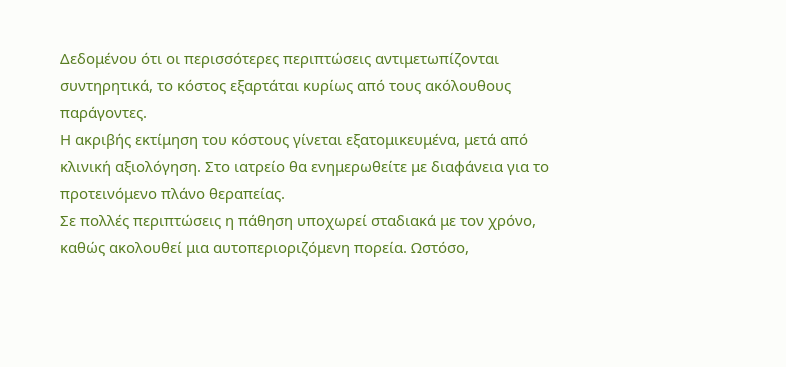Δεδομένου ότι οι περισσότερες περιπτώσεις αντιμετωπίζονται συντηρητικά, το κόστος εξαρτάται κυρίως από τους ακόλουθους παράγοντες.
Η ακριβής εκτίμηση του κόστους γίνεται εξατομικευμένα, μετά από κλινική αξιολόγηση. Στο ιατρείο θα ενημερωθείτε με διαφάνεια για το προτεινόμενο πλάνο θεραπείας.
Σε πολλές περιπτώσεις η πάθηση υποχωρεί σταδιακά με τον χρόνο, καθώς ακολουθεί μια αυτοπεριοριζόμενη πορεία. Ωστόσο,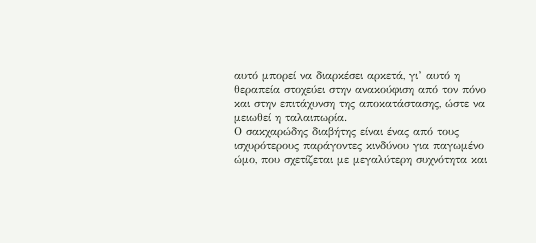αυτό μπορεί να διαρκέσει αρκετά, γι’ αυτό η θεραπεία στοχεύει στην ανακούφιση από τον πόνο και στην επιτάχυνση της αποκατάστασης, ώστε να μειωθεί η ταλαιπωρία.
Ο σακχαρώδης διαβήτης είναι ένας από τους ισχυρότερους παράγοντες κινδύνου για παγωμένο ώμο, που σχετίζεται με μεγαλύτερη συχνότητα και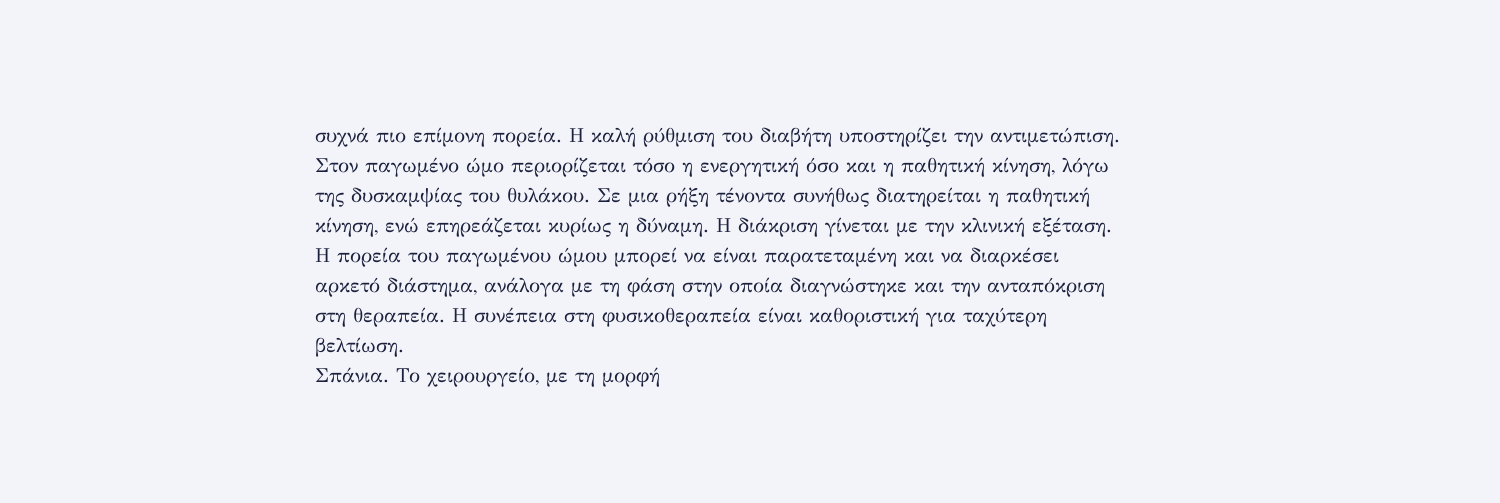συχνά πιο επίμονη πορεία. Η καλή ρύθμιση του διαβήτη υποστηρίζει την αντιμετώπιση.
Στον παγωμένο ώμο περιορίζεται τόσο η ενεργητική όσο και η παθητική κίνηση, λόγω της δυσκαμψίας του θυλάκου. Σε μια ρήξη τένοντα συνήθως διατηρείται η παθητική κίνηση, ενώ επηρεάζεται κυρίως η δύναμη. Η διάκριση γίνεται με την κλινική εξέταση.
Η πορεία του παγωμένου ώμου μπορεί να είναι παρατεταμένη και να διαρκέσει αρκετό διάστημα, ανάλογα με τη φάση στην οποία διαγνώστηκε και την ανταπόκριση στη θεραπεία. Η συνέπεια στη φυσικοθεραπεία είναι καθοριστική για ταχύτερη βελτίωση.
Σπάνια. Το χειρουργείο, με τη μορφή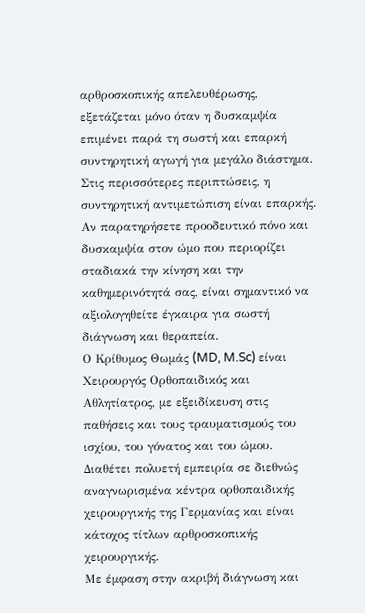αρθροσκοπικής απελευθέρωσης, εξετάζεται μόνο όταν η δυσκαμψία επιμένει παρά τη σωστή και επαρκή συντηρητική αγωγή για μεγάλο διάστημα. Στις περισσότερες περιπτώσεις, η συντηρητική αντιμετώπιση είναι επαρκής.
Αν παρατηρήσετε προοδευτικό πόνο και δυσκαμψία στον ώμο που περιορίζει σταδιακά την κίνηση και την καθημερινότητά σας, είναι σημαντικό να αξιολογηθείτε έγκαιρα για σωστή διάγνωση και θεραπεία.
Ο Κρίθυμος Θωμάς (MD, M.Sc) είναι Χειρουργός Ορθοπαιδικός και Αθλητίατρος, με εξειδίκευση στις παθήσεις και τους τραυματισμούς του ισχίου, του γόνατος και του ώμου. Διαθέτει πολυετή εμπειρία σε διεθνώς αναγνωρισμένα κέντρα ορθοπαιδικής χειρουργικής της Γερμανίας και είναι κάτοχος τίτλων αρθροσκοπικής χειρουργικής.
Με έμφαση στην ακριβή διάγνωση και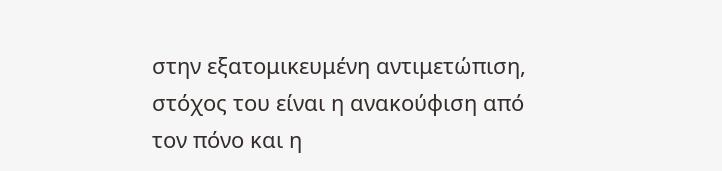στην εξατομικευμένη αντιμετώπιση, στόχος του είναι η ανακούφιση από τον πόνο και η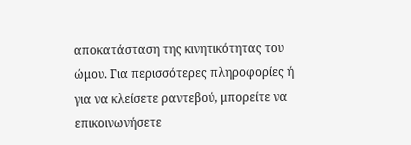αποκατάσταση της κινητικότητας του ώμου. Για περισσότερες πληροφορίες ή για να κλείσετε ραντεβού, μπορείτε να επικοινωνήσετε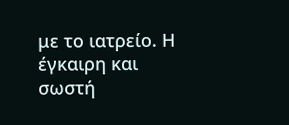με το ιατρείο. Η έγκαιρη και σωστή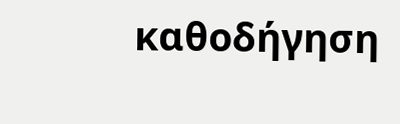καθοδήγηση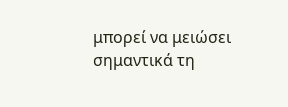μπορεί να μειώσει σημαντικά τη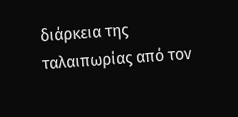διάρκεια της ταλαιπωρίας από τον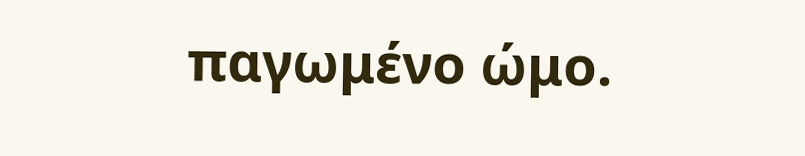παγωμένο ώμο.